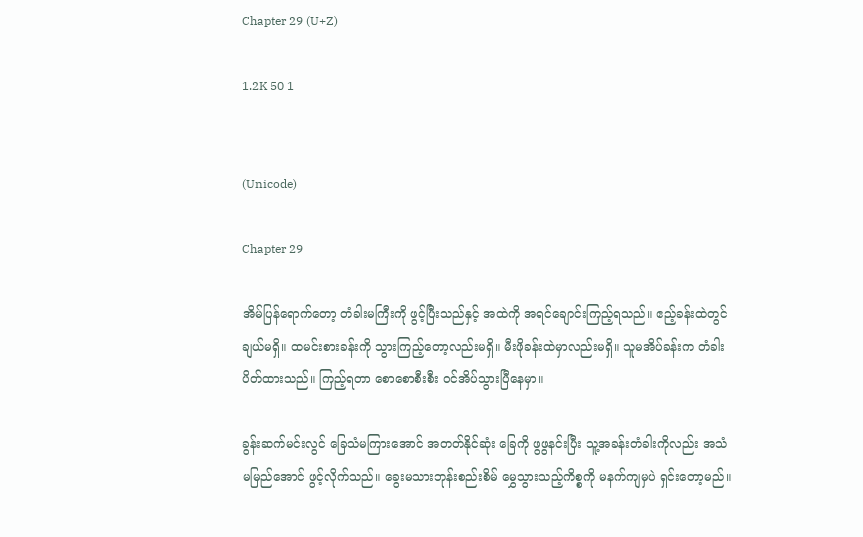Chapter 29 (U+Z)

1.2K 50 1


(Unicode)

Chapter 29

အိမ်ပြန်ရောက်တော့ တံခါးမကြီးကို ဖွင့်ပြီးသည်နှင့် အထဲကို အရင်ချောင်းကြည့်ရသည်။ ဧည့်ခန်းထဲတွင် ချယ်မရှိ။ ထမင်းစားခန်းကို သွားကြည့်တော့လည်းမရှိ။ မီးဖိုခန်းထဲမှာလည်းမရှိ။ သူမအိပ်ခန်းက တံခါးပိတ်ထားသည်။ ကြည့်ရတာ စောစောစီးစီး ဝင်အိပ်သွားပြီနေမှာ။

ခွန်းဆက်မင်းလွင် ခြေသံမကြားအောင် အတတ်နိုင်ဆုံး ခြေကို ဖွဖွနင်းပြီး သူ့အခန်းတံခါးကိုလည်း အသံမမြည်အောင် ဖွင့်လိုက်သည်။ ခွေးမသားဘုန်းစည်းစိမ် မွှေသွားသည့်ကိစ္စကို မနက်ကျမှပဲ ရှင်းတော့မည်။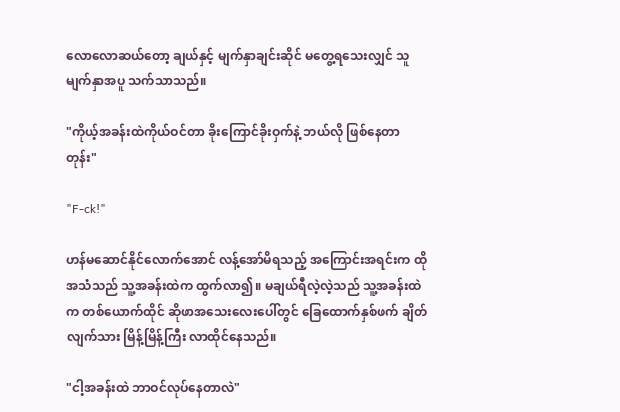လောလောဆယ်တော့ ချယ်နှင့် မျက်နှာချင်းဆိုင် မတွေ့ရသေးလျှင် သူ မျက်နှာအပူ သက်သာသည်။

"ကိုယ့်အခန်းထဲကိုယ်ဝင်တာ ခိုးကြောင်ခိုးဝှက်နဲ့ ဘယ်လို ဖြစ်နေတာတုန်း"

"F-ck!"

ဟန်မဆောင်နိုင်လောက်အောင် လန့်အော်မိရသည့် အကြောင်းအရင်းက ထိုအသံသည် သူ့အခန်းထဲက ထွက်လာ၍။ မချယ်ရီလဲ့လဲ့သည် သူ့အခန်းထဲက တစ်ယောက်ထိုင် ဆိုဖာအသေးလေးပေါ်တွင် ခြေထောက်နှစ်ဖက် ချိတ်လျက်သား မြိန့်မြိန့်ကြီး လာထိုင်နေသည်။

"ငါ့အခန်းထဲ ဘာဝင်လုပ်နေတာလဲ"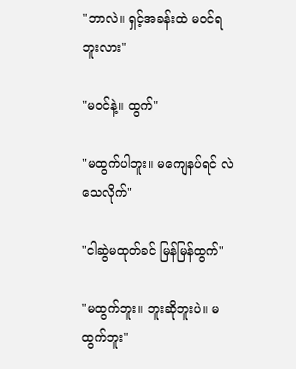"ဘာလဲ။ ရှင့်အခန်းထဲ မဝင်ရဘူးလား"

"မဝင်နဲ့။ ထွက်"

"မထွက်ပါဘူး။ မကျေနပ်ရင် လဲသေလိုက်"

"ငါဆွဲမထုတ်ခင် မြန်မြန်ထွက်"

"မထွက်ဘူး။ ဘူးဆိုဘူးပဲ။ မထွက်ဘူး"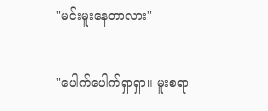"မင်းမူးနေတာလား"

"ပေါက်ပေါက်ရှာရှာ။ မူးစရာ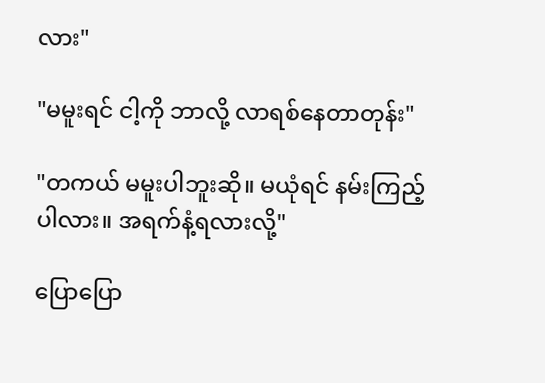လား"

"မမူးရင် ငါ့ကို ဘာလို့ လာရစ်နေတာတုန်း"

"တကယ် မမူးပါဘူးဆို။ မယုံရင် နမ်းကြည့်ပါလား။ အရက်နံ့ရလားလို့"

ပြောပြော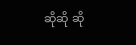ဆိုဆို ဆို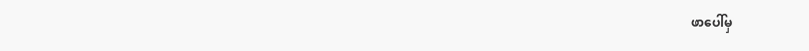ဖာပေါ်မှ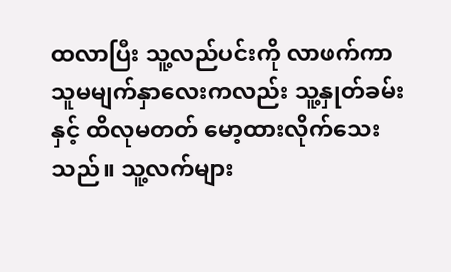ထလာပြီး သူ့လည်ပင်းကို လာဖက်ကာ သူမမျက်နှာလေးကလည်း သူ့နှုတ်ခမ်းနှင့် ထိလုမတတ် မော့ထားလိုက်သေးသည်။ သူ့လက်များ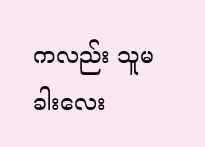ကလည်း သူမခါးလေး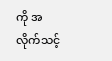ကို အလိုက်သင့်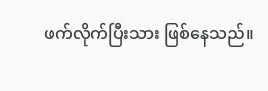ဖက်လိုက်ပြီးသား ဖြစ်နေသည်။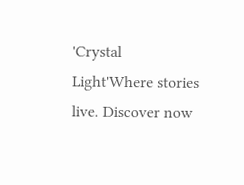'Crystal Light'Where stories live. Discover now